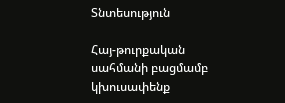Տնտեսություն

Հայ-թուրքական սահմանի բացմամբ կխուսափենք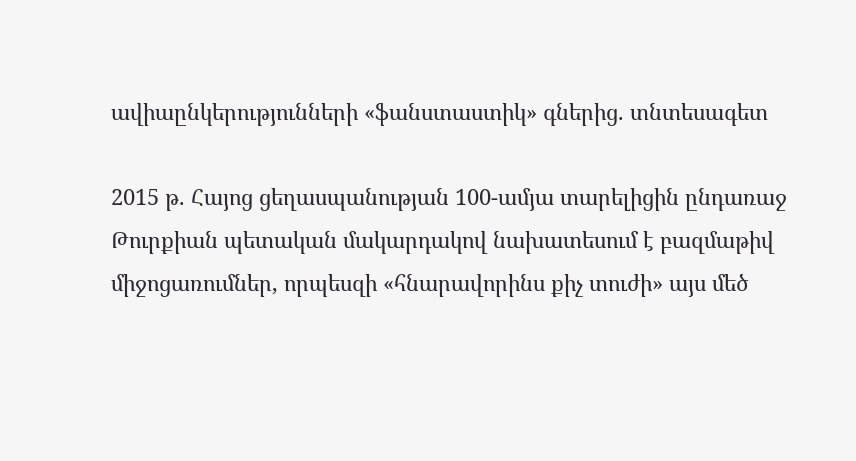ավիաընկերությունների «ֆանստաստիկ» գներից. տնտեսագետ

2015 թ. Հայոց ցեղասպանության 100-ամյա տարելիցին ընդառաջ Թուրքիան պետական մակարդակով նախատեսում է բազմաթիվ միջոցառումներ, որպեսզի «հնարավորինս քիչ տուժի» այս մեծ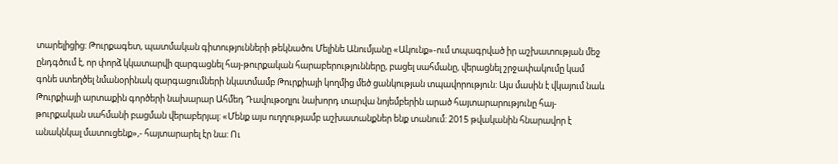տարելիցից: Թուրքագետ, պատմական գիտությունների թեկնածու Մելինե Անումյանը «Ակունք»-ում տպագրված իր աշխատության մեջ ընդգծում է, որ փորձ կկատարվի զարգացնել հայ-թուրքական հարաբերությունները, բացել սահմանը, վերացնել շրջափակումը կամ գոնե ստեղծել նմանօրինակ զարգացումների նկատմամբ Թուրքիայի կողմից մեծ ցանկության տպավորություն: Այս մասին է վկայում նաև Թուրքիայի արտաքին գործերի նախարար Ահմեդ Դավութօղլու նախորդ տարվա նոյեմբերին արած հայտարարությունը հայ-թուրքական սահմանի բացման վերաբերյալ: «Մենք այս ուղղությամբ աշխատանքներ ենք տանում: 2015 թվականին հնարավոր է անակնկալ մատուցենք»,- հայտարարել էր նա: Ու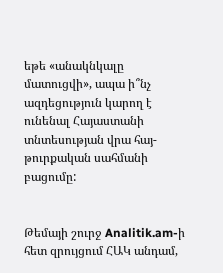եթե «անակնկալը մատուցվի», ապա ի՞նչ ազդեցություն կարող է ունենալ Հայաստանի տնտեսության վրա հայ-թուրքական սահմանի բացումը:


Թեմայի շուրջ Analitik.am-ի հետ զրույցում ՀԱԿ անդամ,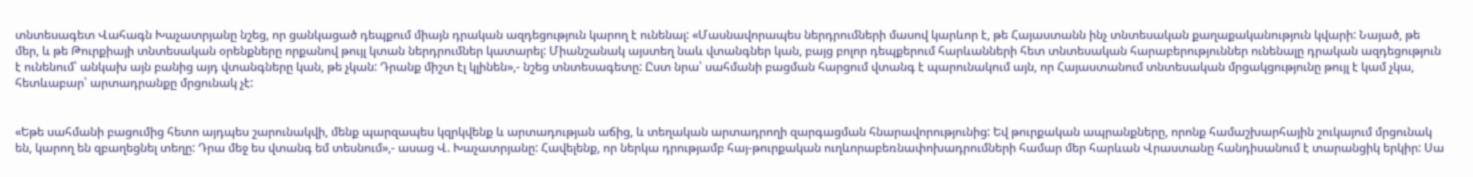տնտեսագետ Վահագն Խաչատրյանը նշեց, որ ցանկացած դեպքում միայն դրական ազդեցություն կարող է ունենալ: «Մասնավորապես ներդրումների մասով կարևոր է, թե Հայաստանն ինչ տնտեսական քաղաքականություն կվարի: Նայած, թե մեր, և թե Թուրքիայի տնտեսական օրենքները որքանով թույլ կտան ներդրումներ կատարել: Միանշանակ այստեղ նաև վտանգներ կան, բայց բոլոր դեպքերում հարևանների հետ տնտեսական հարաբերություններ ունենալը դրական ազդեցություն է ունենում՝ անկախ այն բանից այդ վտանգները կան, թե չկան: Դրանք միշտ էլ կլինեն»,- նշեց տնտեսագետը: Ըստ նրա՝ սահմանի բացման հարցում վտանգ է պարունակում այն, որ Հայաստանում տնտեսական մրցակցությունը թույլ է կամ չկա, հետևաբար՝ արտադրանքը մրցունակ չէ:


«Եթե սահմանի բացումից հետո այդպես շարունակվի, մենք պարզապես կզրկվենք և արտադության աճից, և տեղական արտադրողի զարգացման հնարավորությունից: Եվ թուրքական ապրանքները, որոնք համաշխարհային շուկայում մրցունակ են, կարող են զբաղեցնել տեղը: Դրա մեջ ես վտանգ եմ տեսնում»,- ասաց Վ. Խաչատրյանը: Հավելենք, որ ներկա դրությամբ հայ-թուրքական ուղևորաբեռնափոխադրումների համար մեր հարևան Վրաստանը հանդիսանում է տարանցիկ երկիր: Սա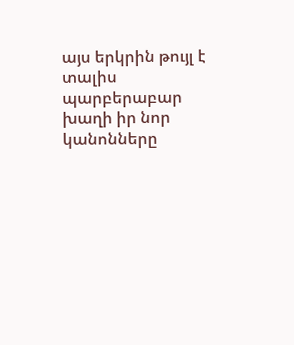այս երկրին թույլ է տալիս պարբերաբար խաղի իր նոր կանոնները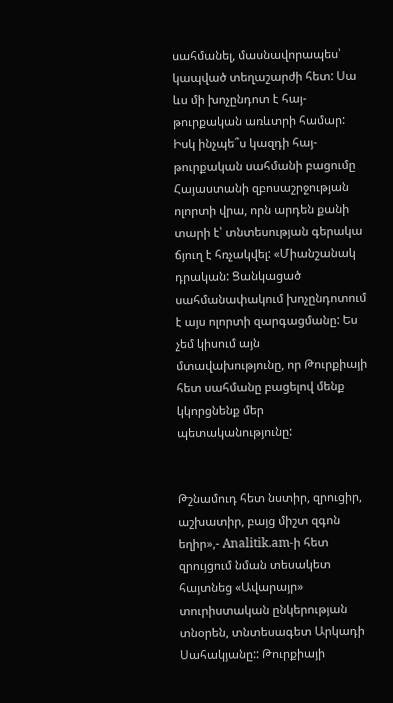սահմանել, մասնավորապես՝ կապված տեղաշարժի հետ: Սա ևս մի խոչընդոտ է հայ-թուրքական առևտրի համար: Իսկ ինչպե՞ս կազդի հայ-թուրքական սահմանի բացումը Հայաստանի զբոսաշրջության ոլորտի վրա, որն արդեն քանի տարի է՝ տնտեսության գերակա ճյուղ է հռչակվել: «Միանշանակ դրական: Ցանկացած սահմանափակում խոչընդոտում է այս ոլորտի զարգացմանը: Ես չեմ կիսում այն մտավախությունը, որ Թուրքիայի հետ սահմանը բացելով մենք կկորցնենք մեր պետականությունը:


Թշնամուդ հետ նստիր, զրուցիր, աշխատիր, բայց միշտ զգոն եղիր»,- Analitik.am-ի հետ զրույցում նման տեսակետ հայտնեց «Ավարայր» տուրիստական ընկերության տնօրեն, տնտեսագետ Արկադի Սահակյանը:: Թուրքիայի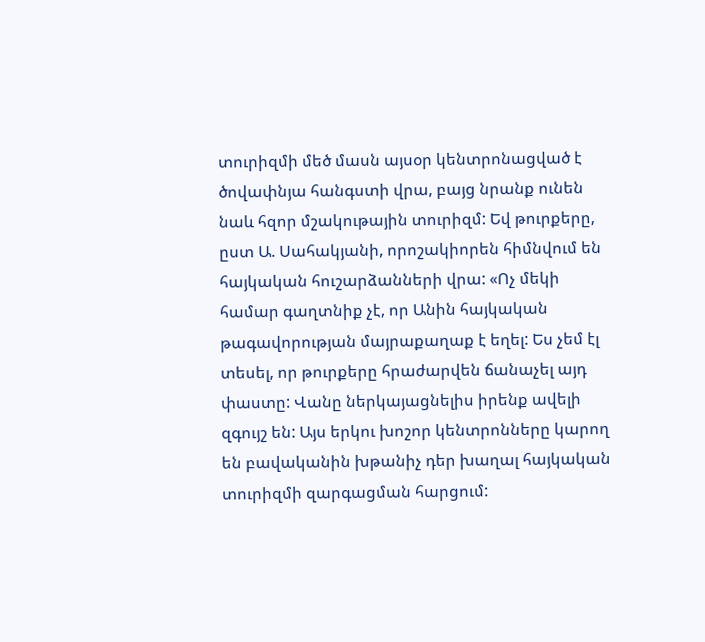տուրիզմի մեծ մասն այսօր կենտրոնացված է ծովափնյա հանգստի վրա, բայց նրանք ունեն նաև հզոր մշակութային տուրիզմ: Եվ թուրքերը, ըստ Ա. Սահակյանի, որոշակիորեն հիմնվում են հայկական հուշարձանների վրա: «Ոչ մեկի համար գաղտնիք չէ, որ Անին հայկական թագավորության մայրաքաղաք է եղել: Ես չեմ էլ տեսել, որ թուրքերը հրաժարվեն ճանաչել այդ փաստը: Վանը ներկայացնելիս իրենք ավելի զգույշ են: Այս երկու խոշոր կենտրոնները կարող են բավականին խթանիչ դեր խաղալ հայկական տուրիզմի զարգացման հարցում: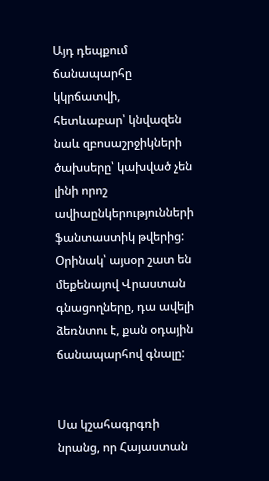Այդ դեպքում ճանապարհը կկրճատվի, հետևաբար՝ կնվազեն նաև զբոսաշրջիկների ծախսերը՝ կախված չեն լինի որոշ ավիաընկերությունների ֆանտաստիկ թվերից: Օրինակ՝ այսօր շատ են մեքենայով Վրաստան գնացողները, դա ավելի ձեռնտու է, քան օդային ճանապարհով գնալը:


Սա կշահագրգռի նրանց, որ Հայաստան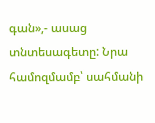գան»,- ասաց տնտեսագետը: Նրա համոզմամբ՝ սահմանի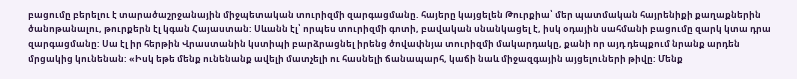բացումը բերելու է տարածաշրջանային միջպետական տուրիզմի զարգացմանը. հայերը կայցելեն Թուրքիա՝ մեր պատմական հայրենիքի քաղաքներին ծանոթանալու, թուրքերն էլ կգան Հայաստան: Սևանն էլ՝ որպես տուրիզմի գոտի, բավական սնանկացել է, իսկ օդային սահմանի բացումը զարկ կտա դրա զարգացմանը: Սա էլ իր հերթին Վրաստանին կստիպի բարձրացնել իրենց ծովափնյա տուրիզմի մակարդակը, քանի որ այդ դեպքում նրանք արդեն մրցակից կունենան: «Իսկ եթե մենք ունենանք ավելի մատչելի ու հասնելի ճանապարհ, կաճի նաև միջազգային այցելուների թիվը: Մենք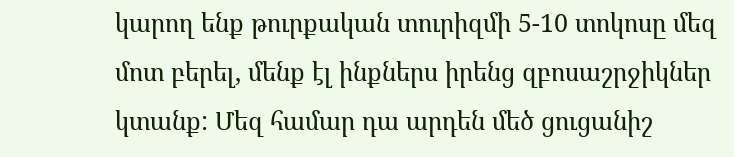կարող ենք թուրքական տուրիզմի 5-10 տոկոսը մեզ մոտ բերել, մենք էլ ինքներս իրենց զբոսաշրջիկներ կտանք: Մեզ համար դա արդեն մեծ ցուցանիշ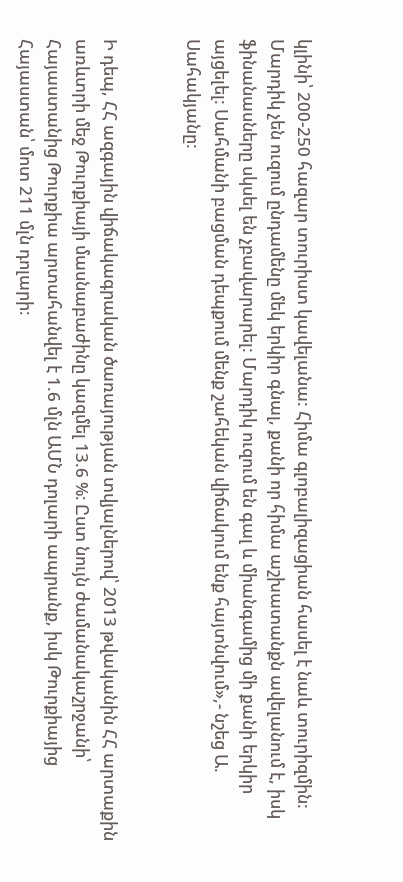կլինի՝ 200-250 հազար տուրիստ կավելանա: Հիմա գլոբալիզացիան հասել է նաև տուրիզմին: Մարդիկ չեն ուզում ընդամենը մեկ երկիր գնալ, քանի որ հիմա աշխատանքն ավելանում է, իսկ ֆինանասները սկսել են չբավարարել: Մարդիկ ուզում են գալ և միանգամից մի քանի երկիր այցելել: Սահմանի բացման դեպքում մենք շահեկան վիճակում ենք հայտնվում»,- նշեց Ա. Սահակյանը:


Ի դեպ, ՀՀ ազգային վիճակագրական ծառայության տվյալներով՝ 2013 թվականին ՀՀ արտաքին առևտրի մեջ Թուրքիայի մասնաբաժինը կազմել 13.6 %։ Ըստ նույն ժամանակաշրջանի՝ Հայաստանից Թուրքիա արտահանվել է 1.6 մլն ԱՄՆ դոլարի ապրանք, իսկ Թուրքիայից Հայաստան՝ մոտ 211 մլն դոլարի։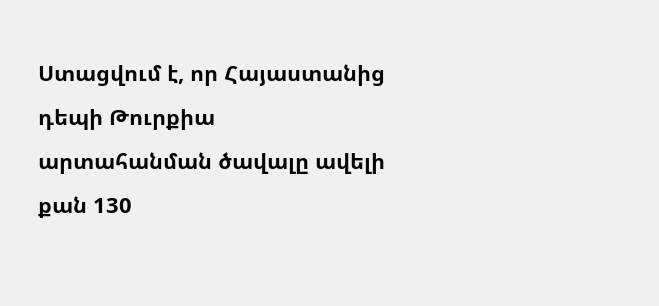Ստացվում է, որ Հայաստանից դեպի Թուրքիա արտահանման ծավալը ավելի քան 130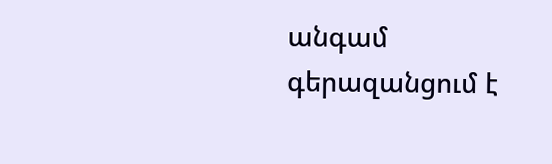անգամ գերազանցում է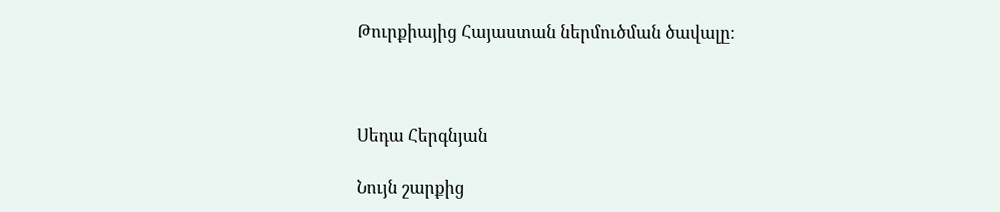Թուրքիայից Հայաստան ներմուծման ծավալը։



Սեդա Հերգնյան

Նույն շարքից